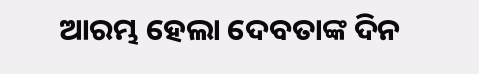ଆରମ୍ଭ ହେଲା ଦେବତାଙ୍କ ଦିନ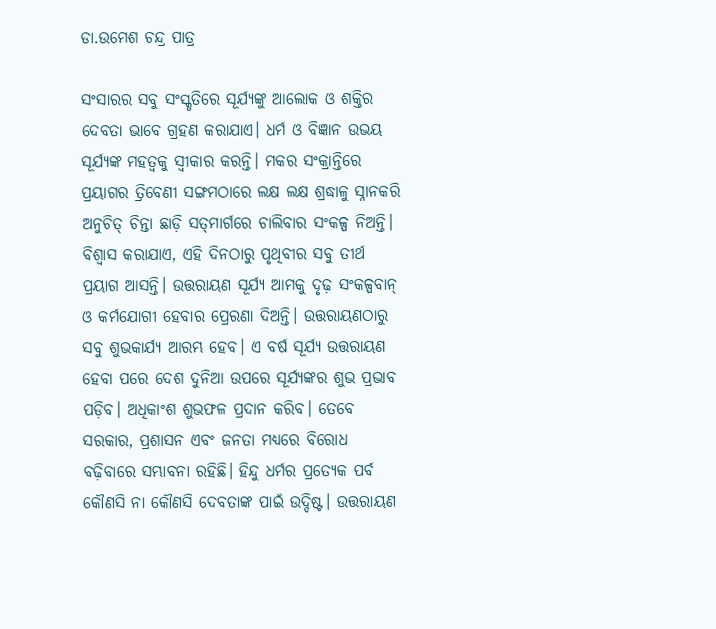ଡା.ଉମେଶ ଚନ୍ଦ୍ର ପାତ୍ର

ସଂସାରର ସବୁ ସଂସ୍କୃତିରେ ସୂର୍ଯ୍ୟଙ୍କୁ ଆଲୋକ ଓ ଶକ୍ତିର ଦେବତା ଭାବେ ଗ୍ରହଣ କରାଯାଏ। ଧର୍ମ ଓ ବିଜ୍ଞାନ ଉଭୟ ସୂର୍ଯ୍ୟଙ୍କ ମହତ୍ୱକୁ ସ୍ବୀକାର କରନ୍ତି। ମକର ସଂକ୍ରାନ୍ତିରେ ପ୍ରୟାଗର ତ୍ରିବେଣୀ ସଙ୍ଗମଠାରେ ଲକ୍ଷ ଲକ୍ଷ ଶ୍ରଦ୍ଧାଳୁ ସ୍ନାନକରି ଅନୁଚିତ୍‌ ଚିନ୍ତା ଛାଡ଼ି ସତ୍‌ମାର୍ଗରେ ଚାଲିବାର ସଂକଳ୍ପ ନିଅନ୍ତି। ବିଶ୍ୱାସ କରାଯାଏ, ଏହି ଦିନଠାରୁ ପୃଥିବୀର ସବୁ ତୀର୍ଥ ପ୍ରୟାଗ ଆସନ୍ତି। ଉତ୍ତରାୟଣ ସୂର୍ଯ୍ୟ ଆମକୁ ଦୃଢ଼ ସଂକଳ୍ପବାନ୍‌ ଓ କର୍ମଯୋଗୀ ହେବାର ପ୍ରେରଣା ଦିଅନ୍ତି। ଉତ୍ତରାୟଣଠାରୁ ସବୁ ଶୁଭକାର୍ଯ୍ୟ ଆରମ୍ଭ ହେବ। ଏ ବର୍ଷ ସୂର୍ଯ୍ୟ ଉତ୍ତରାୟଣ ହେବା ପରେ ଦେଶ ଦୁନିଆ ଉପରେ ସୂର୍ଯ୍ୟଙ୍କର ଶୁଭ ପ୍ରଭାବ ପଡ଼ିବ। ଅଧିକାଂଶ ଶୁଭଫଳ ପ୍ରଦାନ କରିବ। ତେବେ ସରକାର, ପ୍ରଶାସନ ଏବଂ ଜନତା ମଧ୍ୟରେ ବିରୋଧ ବଢ଼ିବାରେ ସମ୍ଭାବନା ରହିଛି। ହିନ୍ଦୁ ଧର୍ମର ପ୍ରତ୍ୟେକ ପର୍ବ କୌଣସି ନା କୌଣସି ଦେବତାଙ୍କ ପାଇଁ ଉଦ୍ଦିଷ୍ଟ। ଉତ୍ତରାୟଣ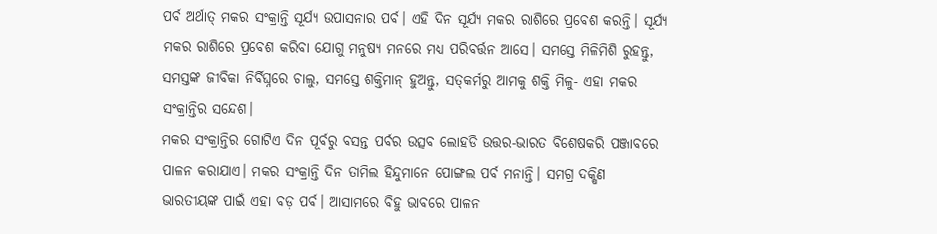ପର୍ବ ଅର୍ଥାତ୍‌ ମକର ସଂକ୍ରାନ୍ତି ସୂର୍ଯ୍ୟ ଉପାସନାର ପର୍ବ। ଏହି ଦିନ ସୂର୍ଯ୍ୟ ମକର ରାଶିରେ ପ୍ରବେଶ କରନ୍ତି। ସୂର୍ଯ୍ୟ ମକର ରାଶିରେ ପ୍ରବେଶ କରିବା ଯୋଗୁ ମନୁଷ୍ୟ ମନରେ ମଧ୍ୟ ପରିବର୍ତ୍ତନ ଆସେ। ସମସ୍ତେ ମିଳିମିଶି ରୁହନ୍ତୁ, ସମସ୍ତଙ୍କ ଜୀବିକା ନିର୍ବିଘ୍ନରେ ଚାଲୁ, ସମସ୍ତେ ଶକ୍ତିମାନ୍‌ ହୁଅନ୍ତୁ, ସତ୍‌କର୍ମରୁ ଆମକୁ ଶକ୍ତି ମିଳୁ- ଏହା ମକର ସଂକ୍ରାନ୍ତିର ସନ୍ଦେଶ।
ମକର ସଂକ୍ରାନ୍ତିର ଗୋଟିଏ ଦିନ ପୂର୍ବରୁ ବସନ୍ତ ପର୍ବର ଉତ୍ସବ ଲୋହଡି ଉତ୍ତର-ଭାରତ ବିଶେଷକରି ପଞ୍ଜାବରେ ପାଳନ କରାଯାଏ। ମକର ସଂକ୍ରାନ୍ତି ଦିନ ତାମିଲ ହିନ୍ଦୁମାନେ ପୋଙ୍ଗଲ ପର୍ବ ମନାନ୍ତି। ସମଗ୍ର ଦକ୍ଷିଣ ଭାରତୀୟଙ୍କ ପାଇଁ ଏହା ବଡ଼ ପର୍ବ। ଆସାମରେ ବିହୁ ଭାବରେ ପାଳନ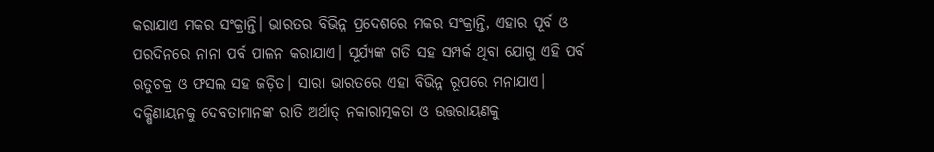କରାଯାଏ ମକର ସଂକ୍ରାନ୍ତି। ଭାରତର ବିଭିନ୍ନ ପ୍ରଦେଶରେ ମକର ସଂକ୍ରାନ୍ତି, ଏହାର ପୂର୍ବ ଓ ପରଦିନରେ ନାନା ପର୍ବ ପାଳନ କରାଯାଏ। ସୂର୍ଯ୍ୟଙ୍କ ଗତି ସହ ସମ୍ପର୍କ ଥିବା ଯୋଗୁ ଏହି ପର୍ବ ଋତୁଚକ୍ର ଓ ଫସଲ ସହ ଜଡ଼ିତ। ସାରା ଭାରତରେ ଏହା ବିଭିନ୍ନ ରୂପରେ ମନାଯାଏ। ଦକ୍ଷିଣାୟନକୁ ଦେବତାମାନଙ୍କ ରାତି ଅର୍ଥାତ୍‌ ନକାରାତ୍ମକତା ଓ ଉତ୍ତରାୟଣକୁ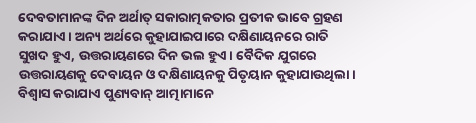ଦେବତାମାନଙ୍କ ଦିନ ଅର୍ଥାତ୍‌ ସକାରାତ୍ମକତାର ପ୍ରତୀକ ଭାବେ ଗ୍ରହଣ କରାଯାଏ। ଅନ୍ୟ ଅର୍ଥରେ କୁହାଯାଇପାରେ ଦକ୍ଷିଣାୟନରେ ରାତି ସୁଖଦ ହୁଏ, ଉତ୍ତରାୟଣରେ ଦିନ ଭଲ ହୁଏ। ବୈଦିକ ଯୁଗରେ ଉତ୍ତରାୟଣକୁ ଦେବାୟନ ଓ ଦକ୍ଷିଣାୟନକୁ ପିତୃୟାନ କୁହାଯାଉଥିଲା। ବିଶ୍ୱାସ କରାଯାଏ ପୁଣ୍ୟବାନ୍‌ ଆତ୍ମାମାନେ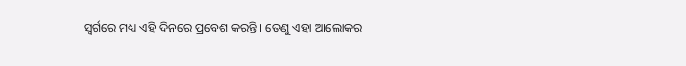ସ୍ବର୍ଗରେ ମଧ୍ୟ ଏହି ଦିନରେ ପ୍ରବେଶ କରନ୍ତି। ତେଣୁ ଏହା ଆଲୋକର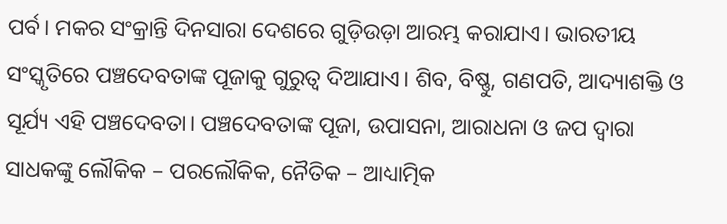ପର୍ବ। ମକର ସଂକ୍ରାନ୍ତି ଦିନସାରା ଦେଶରେ ଗୁଡ଼ିଉଡ଼ା ଆରମ୍ଭ କରାଯାଏ। ଭାରତୀୟ ସଂସ୍କୃତିରେ ପଞ୍ଚଦେବତାଙ୍କ ପୂଜାକୁ ଗୁରୁତ୍ୱ ଦିଆଯାଏ। ଶିବ, ବିଷ୍ଣୁ, ଗଣପତି, ଆଦ୍ୟାଶକ୍ତି ଓ ସୂର୍ଯ୍ୟ ଏହି ପଞ୍ଚଦେବତା। ପଞ୍ଚଦେବତାଙ୍କ ପୂଜା, ଉପାସନା, ଆରାଧନା ଓ ଜପ ଦ୍ୱାରା ସାଧକଙ୍କୁ ଲୌକିକ – ପରଲୌକିକ, ନୈତିକ – ଆଧ୍ୟାତ୍ମିକ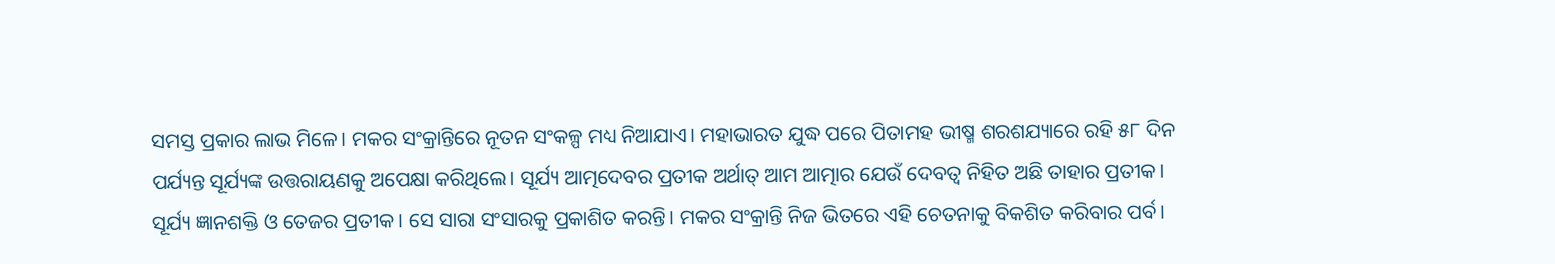ସମସ୍ତ ପ୍ରକାର ଲାଭ ମିଳେ। ମକର ସଂକ୍ରାନ୍ତିରେ ନୂତନ ସଂକଳ୍ପ ମଧ୍ୟ ନିଆଯାଏ। ମହାଭାରତ ଯୁଦ୍ଧ ପରେ ପିତାମହ ଭୀଷ୍ମ ଶରଶଯ୍ୟାରେ ରହି ୫୮ ଦିନ ପର୍ଯ୍ୟନ୍ତ ସୂର୍ଯ୍ୟଙ୍କ ଉତ୍ତରାୟଣକୁ ଅପେକ୍ଷା କରିଥିଲେ। ସୂର୍ଯ୍ୟ ଆତ୍ମଦେବର ପ୍ରତୀକ ଅର୍ଥାତ୍‌ ଆମ ଆତ୍ମାର ଯେଉଁ ଦେବତ୍ୱ ନିହିତ ଅଛି ତାହାର ପ୍ରତୀକ। ସୂର୍ଯ୍ୟ ଜ୍ଞାନଶକ୍ତି ଓ ତେଜର ପ୍ରତୀକ। ସେ ସାରା ସଂସାରକୁ ପ୍ରକାଶିତ କରନ୍ତି। ମକର ସଂକ୍ରାନ୍ତି ନିଜ ଭିତରେ ଏହି ଚେତନାକୁ ବିକଶିତ କରିବାର ପର୍ବ।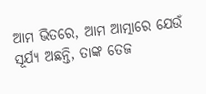ଆମ ଭିତରେ, ଆମ ଆତ୍ମାରେ ଯେଉଁ ସୂର୍ଯ୍ୟ ଅଛନ୍ତି, ତାଙ୍କ ତେଜ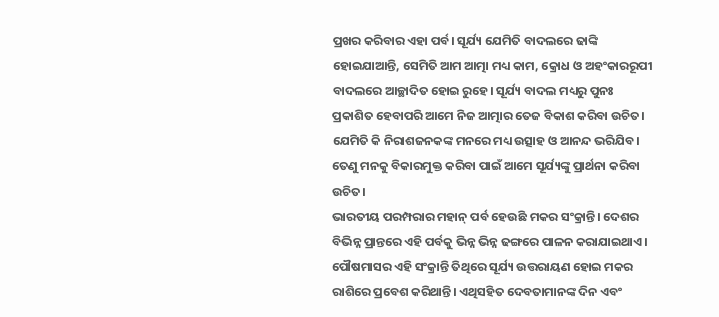ପ୍ରଖର କରିବାର ଏହା ପର୍ବ। ସୂର୍ଯ୍ୟ ଯେମିତି ବାଦଲରେ ଢାଙ୍କି ହୋଇଯାଆନ୍ତି, ସେମିତି ଆମ ଆତ୍ମା ମଧ୍ୟ କାମ, କ୍ରୋଧ ଓ ଅହଂକାରରୂପୀ ବାଦଲରେ ଆଚ୍ଛାଦିତ ହୋଇ ରୁହେ। ସୂର୍ଯ୍ୟ ବାଦଲ ମଧ୍ୟରୁ ପୁନଃ ପ୍ରକାଶିତ ହେବାପରି ଆମେ ନିଜ ଆତ୍ମାର ତେଜ ବିକାଶ କରିବା ଉଚିତ। ଯେମିତି କି ନିରାଶଜନକଙ୍କ ମନରେ ମଧ୍ୟ ଉତ୍ସାହ ଓ ଆନନ୍ଦ ଭରିଯିବ। ତେଣୁ ମନକୁ ବିକାରମୁକ୍ତ କରିବା ପାଇଁ ଆମେ ସୂର୍ଯ୍ୟଙ୍କୁ ପ୍ରାର୍ଥନା କରିବା ଉଚିତ।
ଭାରତୀୟ ପରମ୍ପରାର ମହାନ୍‌ ପର୍ବ ହେଉଛି ମକର ସଂକ୍ରାନ୍ତି। ଦେଶର ବିଭିନ୍ନ ପ୍ରାନ୍ତରେ ଏହି ପର୍ବକୁ ଭିନ୍ନ ଭିନ୍ନ ଢଙ୍ଗରେ ପାଳନ କରାଯାଇଥାଏ। ପୌଷମାସର ଏହି ସଂକ୍ରାନ୍ତି ତିଥିରେ ସୂର୍ଯ୍ୟ ଉତ୍ତରାୟଣ ହୋଇ ମକର ରାଶିରେ ପ୍ରବେଶ କରିଥାନ୍ତି। ଏଥିସହିତ ଦେବତାମାନଙ୍କ ଦିନ ଏବଂ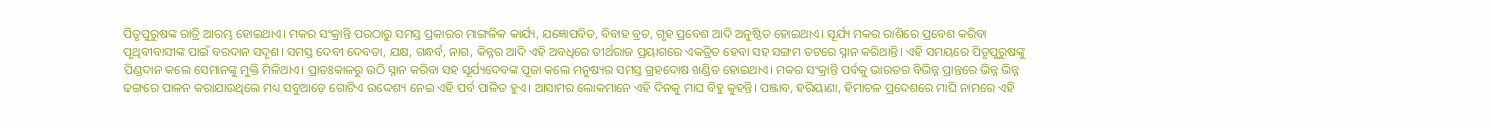ପିତୃପୁରୁଷଙ୍କ ରାତ୍ରି ଆରମ୍ଭ ହୋଇଥାଏ। ମକର ସଂକ୍ରାନ୍ତି ପରଠାରୁ ସମସ୍ତ ପ୍ରକାରର ମାଙ୍ଗଳିକ କାର୍ଯ୍ୟ, ଯଜ୍ଞୋପବିତ, ବିବାହ ବ୍ରତ, ଗୃହ ପ୍ରବେଶ ଆଦି ଅନୁଷ୍ଠିତ ହୋଇଥାଏ। ସୂର୍ଯ୍ୟ ମକର ରାଶିରେ ପ୍ରବେଶ କରିବା ପୃଥିବୀବାସୀଙ୍କ ପାଇଁ ବରଦାନ ସଦୃଶ। ସମସ୍ତ ଦେବୀ ଦେବତା, ଯକ୍ଷ, ଗନ୍ଧର୍ବ, ନାଗ, କିନ୍ନର ଆଦି ଏହି ଅବଧିରେ ତୀର୍ଥରାଜ ପ୍ରୟାଗରେ ଏକତ୍ରିତ ହେବା ସହ ସଙ୍ଗମ ତଟରେ ସ୍ନାନ କରିଥାନ୍ତି। ଏହି ସମୟରେ ପିତୃପୁରୁଷଙ୍କୁ ପିଣ୍ଡଦାନ କଲେ ସେମାନଙ୍କୁ ମୁକ୍ତି ମିଳିଥାଏ। ପ୍ରାତଃକାଳରୁ ଉଠି ସ୍ନାନ କରିବା ସହ ସୂର୍ଯ୍ୟଦେବଙ୍କ ପୂଜା କଲେ ମନୁଷ୍ୟର ସମସ୍ତ ଗ୍ରହଦୋଷ ଖଣ୍ଡିତ ହୋଇଥାଏ। ମକର ସଂକ୍ରାନ୍ତି ପର୍ବକୁ ଭାରତର ବିଭିନ୍ନ ପ୍ରାନ୍ତରେ ଭିନ୍ନ ଭିନ୍ନ ଢଙ୍ଗରେ ପାଳନ କରାଯାଉଥିଲେ ମଧ୍ୟ ସବୁଆଡ଼େ ଗୋଟିଏ ଉଦ୍ଦେଶ୍ୟ ନେଇ ଏହି ପର୍ବ ପାଳିତ ହୁଏ। ଆସାମର ଲୋକମାନେ ଏହି ଦିନକୁ ମାଘ ବିହୁ କୁହନ୍ତି। ପଞ୍ଜାବ, ହରିୟାଣା, ହିମାଚଳ ପ୍ରଦେଶରେ ମାଘି ନାମରେ ଏହି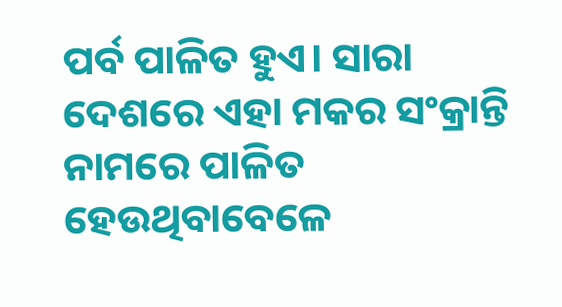ପର୍ବ ପାଳିତ ହୁଏ। ସାରା ଦେଶରେ ଏହା ମକର ସଂକ୍ରାନ୍ତି ନାମରେ ପାଳିତ ହେଉଥିବାବେଳେ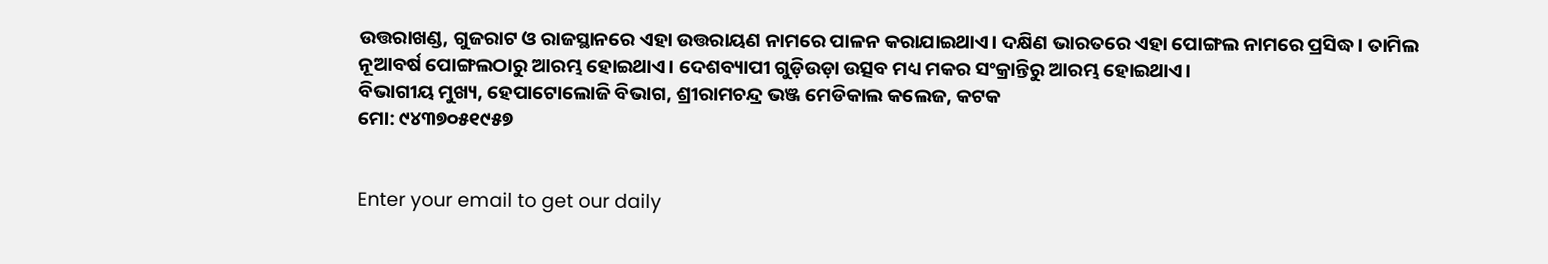ଉତ୍ତରାଖଣ୍ଡ, ଗୁଜରାଟ ଓ ରାଜସ୍ଥାନରେ ଏହା ଉତ୍ତରାୟଣ ନାମରେ ପାଳନ କରାଯାଇଥାଏ। ଦକ୍ଷିଣ ଭାରତରେ ଏହା ପୋଙ୍ଗଲ ନାମରେ ପ୍ରସିଦ୍ଧ। ତାମିଲ ନୂଆବର୍ଷ ପୋଙ୍ଗଲଠାରୁ ଆରମ୍ଭ ହୋଇଥାଏ। ଦେଶବ୍ୟାପୀ ଗୁଡ଼ିଉଡ଼ା ଉତ୍ସବ ମଧ୍ୟ ମକର ସଂକ୍ରାନ୍ତିରୁ ଆରମ୍ଭ ହୋଇଥାଏ।
ବିଭାଗୀୟ ମୁଖ୍ୟ, ହେପାଟୋଲୋଜି ବିଭାଗ, ଶ୍ରୀରାମଚନ୍ଦ୍ର ଭଞ୍ଜ ମେଡିକାଲ କଲେଜ, କଟକ
ମୋ: ୯୪୩୭୦୫୧୯୫୭


Enter your email to get our daily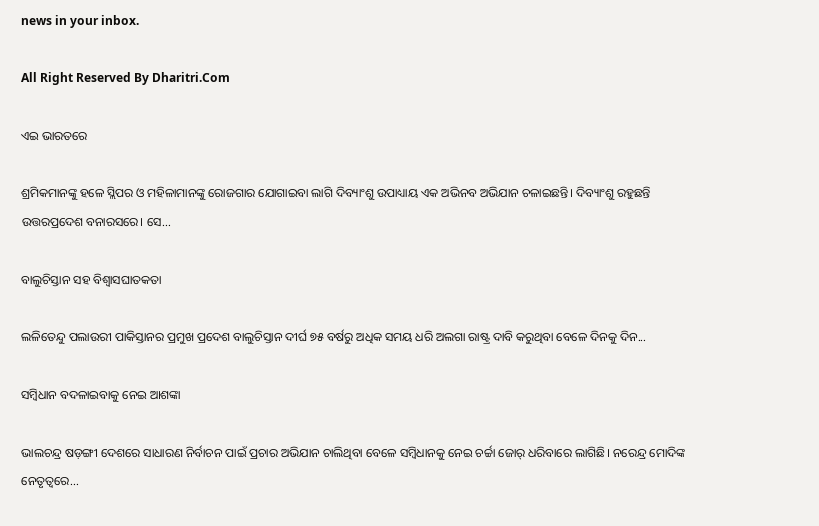news in your inbox.

All Right Reserved By Dharitri.Com

ଏଇ ଭାରତରେ

ଶ୍ରମିକମାନଙ୍କୁ ହଳେ ସ୍ଲିପର ଓ ମହିଳାମାନଙ୍କୁ ରୋଜଗାର ଯୋଗାଇବା ଲାଗି ଦିବ୍ୟାଂଶୁ ଉପାଧ୍ୟାୟ ଏକ ଅଭିନବ ଅଭିଯାନ ଚଳାଇଛନ୍ତି। ଦିବ୍ୟାଂଶୁ ରହୁଛନ୍ତି ଉତ୍ତରପ୍ରଦେଶ ବନାରସରେ। ସେ...

ବାଲୁଚିସ୍ତାନ ସହ ବିଶ୍ବାସଘାତକତା

ଲଳିତେନ୍ଦୁ ପଲାଉରୀ ପାକିସ୍ତାନର ପ୍ରମୁଖ ପ୍ରଦେଶ ବାଲୁଚିସ୍ତାନ ଦୀର୍ଘ ୭୫ ବର୍ଷରୁ ଅଧିକ ସମୟ ଧରି ଅଲଗା ରାଷ୍ଟ୍ର ଦାବି କରୁଥିବା ବେଳେ ଦିନକୁ ଦିନ...

ସମ୍ବିଧାନ ବଦଳାଇବାକୁ ନେଇ ଆଶଙ୍କା

ଭାଲଚନ୍ଦ୍ର ଷଡ଼ଙ୍ଗୀ ଦେଶରେ ସାଧାରଣ ନିର୍ବାଚନ ପାଇଁ ପ୍ରଚାର ଅଭିଯାନ ଚାଲିଥିବା ବେଳେ ସମ୍ବିଧାନକୁ ନେଇ ଚର୍ଚ୍ଚା ଜୋର୍‌ ଧରିବାରେ ଲାଗିଛି। ନରେନ୍ଦ୍ର ମୋଦିଙ୍କ ନେତୃତ୍ୱରେ...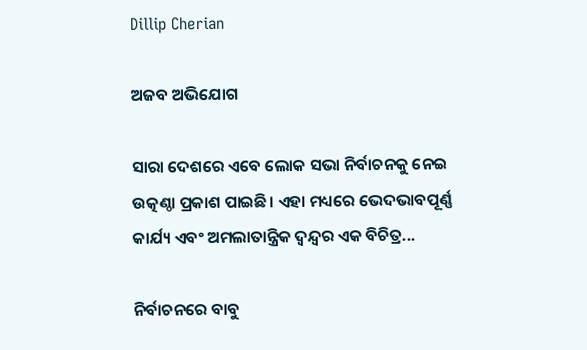Dillip Cherian

ଅଜବ ଅଭିଯୋଗ

ସାରା ଦେଶରେ ଏବେ ଲୋକ ସଭା ନିର୍ବାଚନକୁ ନେଇ ଉତ୍କଣ୍ଠା ପ୍ରକାଶ ପାଇଛି। ଏହା ମଧ୍ୟରେ ଭେଦଭାବପୂର୍ଣ୍ଣ କାର୍ଯ୍ୟ ଏବଂ ଅମଲାତାନ୍ତ୍ରିକ ଦ୍ୱନ୍ଦ୍ୱର ଏକ ବିଚିତ୍ର...

ନିର୍ବାଚନରେ ବାବୁ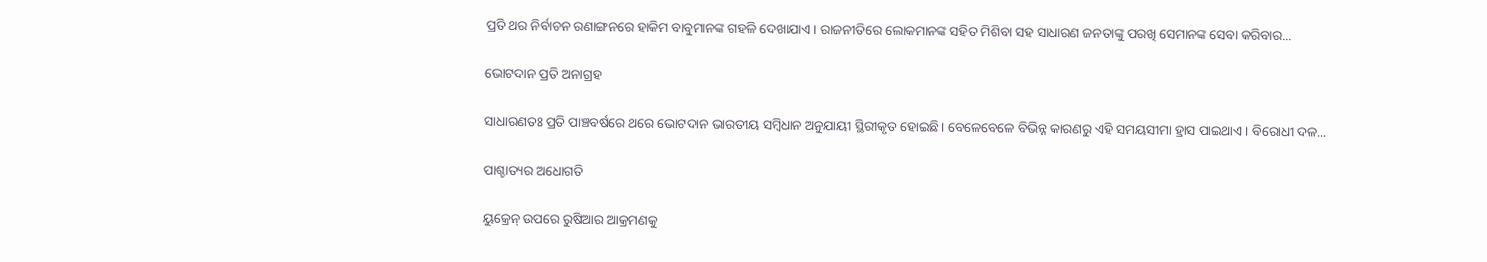ପ୍ରତି ଥର ନିର୍ବାଚନ ରଣାଙ୍ଗନରେ ହାକିମ ବାବୁମାନଙ୍କ ଗହଳି ଦେଖାଯାଏ। ରାଜନୀତିରେ ଲୋକମାନଙ୍କ ସହିତ ମିଶିବା ସହ ସାଧାରଣ ଜନତାଙ୍କୁ ପରଖି ସେମାନଙ୍କ ସେବା କରିବାର...

ଭୋଟଦାନ ପ୍ରତି ଅନାଗ୍ରହ

ସାଧାରଣତଃ ପ୍ରତି ପାଞ୍ଚବର୍ଷରେ ଥରେ ଭୋଟଦାନ ଭାରତୀୟ ସମ୍ବିଧାନ ଅନୁଯାୟୀ ସ୍ଥିରୀକୃତ ହୋଇଛି। ବେଳେବେଳେ ବିଭିନ୍ନ କାରଣରୁ ଏହି ସମୟସୀମା ହ୍ରାସ ପାଇଥାଏ। ବିରୋଧୀ ଦଳ...

ପାଶ୍ଚାତ୍ୟର ଅଧୋଗତି

ୟୁକ୍ରେନ୍‌ ଉପରେ ରୁଷିଆର ଆକ୍ରମଣକୁ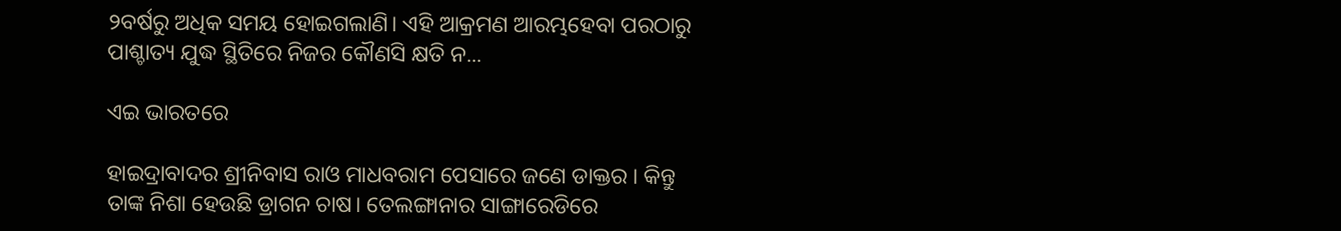୨ବର୍ଷରୁ ଅଧିକ ସମୟ ହୋଇଗଲାଣି। ଏହି ଆକ୍ରମଣ ଆରମ୍ଭହେବା ପରଠାରୁ ପାଶ୍ଚାତ୍ୟ ଯୁଦ୍ଧ ସ୍ଥିତିରେ ନିଜର କୌଣସି କ୍ଷତି ନ...

ଏଇ ଭାରତରେ

ହାଇଦ୍ରାବାଦର ଶ୍ରୀନିବାସ ରାଓ ମାଧବରାମ ପେସାରେ ଜଣେ ଡାକ୍ତର । କିନ୍ତୁ ତାଙ୍କ ନିଶା ହେଉଛି ଡ୍ରାଗନ ଚାଷ। ତେଲଙ୍ଗାନାର ସାଙ୍ଗାରେଡିରେ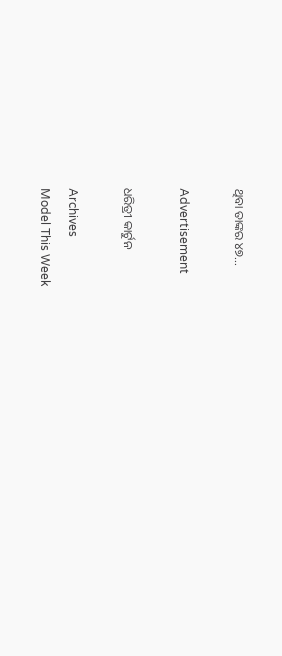ଥିବା ତାଙ୍କର ୪୭...

Advertisement

ଧରିତ୍ରୀ କାର୍ଟୁନ

Archives
Model This Week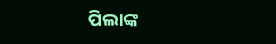ପିଲାଙ୍କ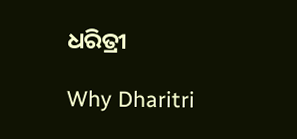ଧରିତ୍ରୀ

Why Dharitri